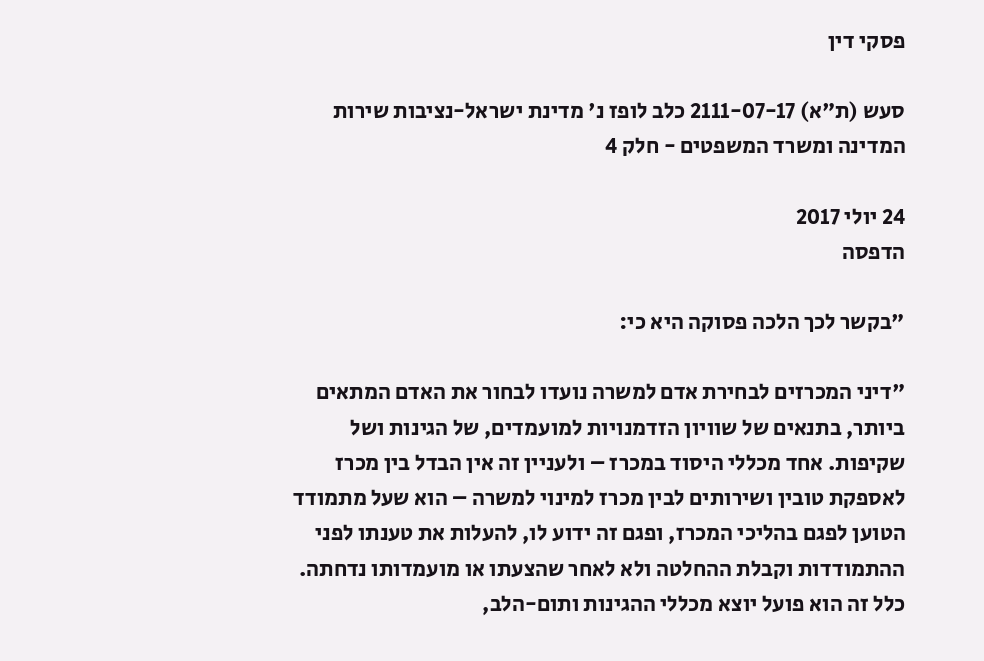פסקי דין

סעש (ת"א) 2111-07-17 כלב לופז נ' מדינת ישראל-נציבות שירות המדינה ומשרד המשפטים - חלק 4

24 יולי 2017
הדפסה

"בקשר לכך הלכה פסוקה היא כי:

"דיני המכרזים לבחירת אדם למשרה נועדו לבחור את האדם המתאים ביותר, בתנאים של שוויון הזדמנויות למועמדים, של הגינות ושל שקיפות. אחד מכללי היסוד במכרז – ולעניין זה אין הבדל בין מכרז לאספקת טובין ושירותים לבין מכרז למינוי למשרה – הוא שעל מתמודד הטוען לפגם בהליכי המכרז, ופגם זה ידוע לו, להעלות את טענתו לפני ההתמודדות וקבלת ההחלטה ולא לאחר שהצעתו או מועמדותו נדחתה. כלל זה הוא פועל יוצא מכללי ההגינות ותום-הלב,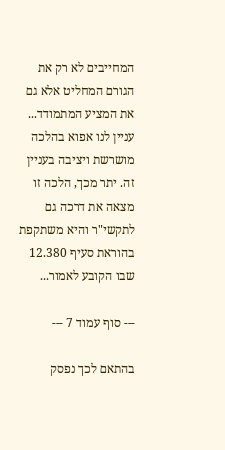המחייבים לא רק את הגורם המחליט אלא גם את המציע המתמודד... עניין לנו אפוא בהלכה מושרשת ויציבה בעניין זה. יתר מכך, הלכה זו מצאה את דרכה גם לתקשי"ר והיא משתקפת בהוראת סעיף 12.380 שבו הקובע לאמור...

--- סוף עמוד 7 ---

בהתאם לכך נפסק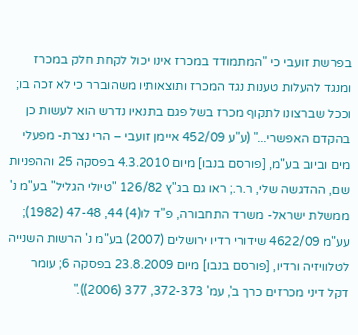בפרשת זועבי כי "המתמודד במכרז אינו יכול לקחת חלק במכרז ומנגד להעלות טענות נגד המכרז ותוצאותיו משהוברר כי לא זכה בו; וככל שברצונו לתקוף מכרז בשל פגם בתנאיו נדרש הוא לעשות כן בהקדם האפשרי..." (ע"ע 452/09 איימן זועבי – הרי נצרת- מפעלי מים וביוב בע"מ, [פורסם בנבו] מיום 4.3.2010 בפסקה 25 וההפניות שם, ההדגשה שלי, ר.ר.; ראו גם בג"ץ 126/82 "טיולי הגליל" בע"מ נ' ממשלת ישראל- משרד התחבורה, פ"ד לו(4) 44, 47-48 (1982); עע"מ 4622/09 שידורי רדיו ירושלים (2007) בע"מ נ' הרשות השנייה לטלוויזיה ורדיו, [פורסם בנבו] מיום 23.8.2009 בפסקה 6; עומר דקל דיני מכרזים כרך ב', עמ' 372-373, 377 (2006))."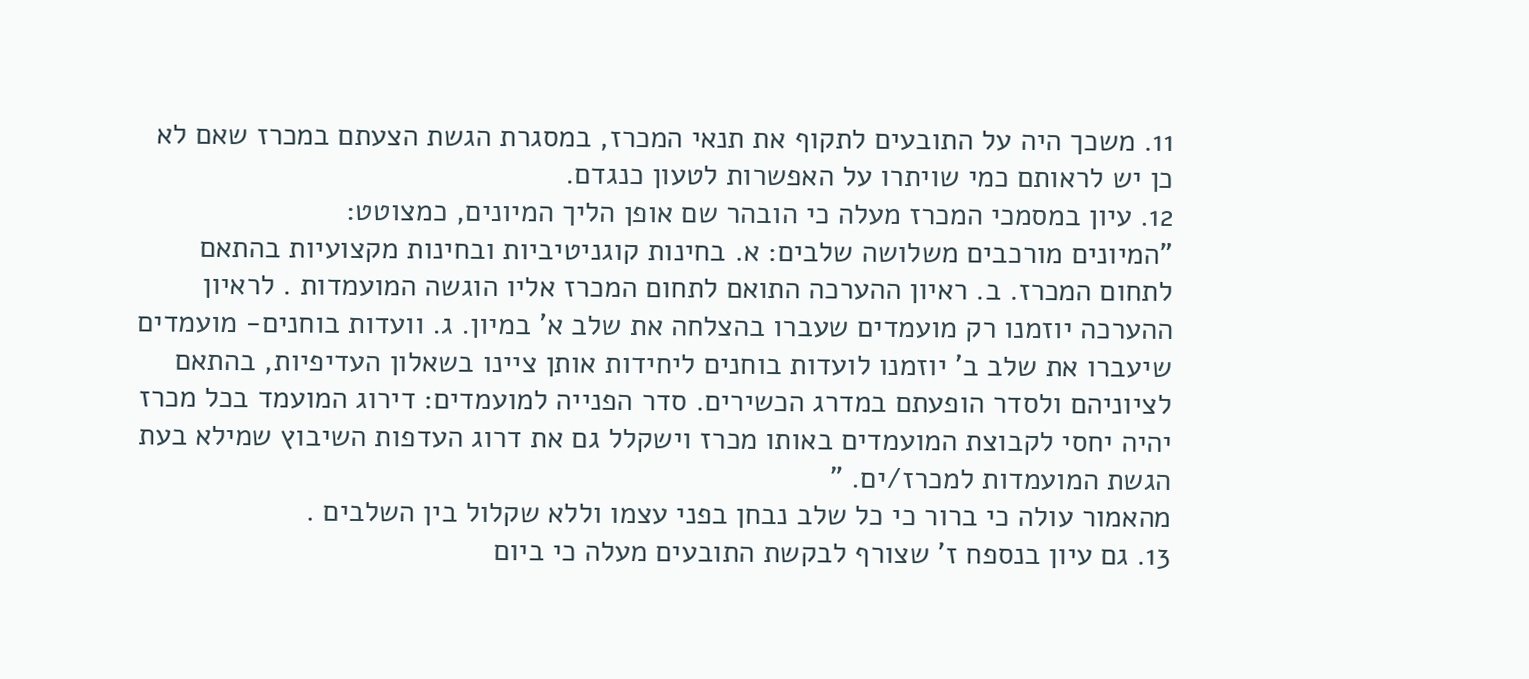11. משכך היה על התובעים לתקוף את תנאי המכרז, במסגרת הגשת הצעתם במכרז שאם לא כן יש לראותם כמי שויתרו על האפשרות לטעון כנגדם.
12. עיון במסמכי המכרז מעלה כי הובהר שם אופן הליך המיונים, כמצוטט:
"המיונים מורכבים משלושה שלבים: א. בחינות קוגניטיביות ובחינות מקצועיות בהתאם לתחום המכרז. ב. ראיון ההערכה התואם לתחום המכרז אליו הוגשה המועמדות . לראיון ההערכה יוזמנו רק מועמדים שעברו בהצלחה את שלב א' במיון. ג. וועדות בוחנים- מועמדים שיעברו את שלב ב' יוזמנו לועדות בוחנים ליחידות אותן ציינו בשאלון העדיפיות, בהתאם לציוניהם ולסדר הופעתם במדרג הכשירים. סדר הפנייה למועמדים: דירוג המועמד בכל מכרז יהיה יחסי לקבוצת המועמדים באותו מכרז וישקלל גם את דרוג העדפות השיבוץ שמילא בעת הגשת המועמדות למכרז/ים. "
מהאמור עולה כי ברור כי כל שלב נבחן בפני עצמו וללא שקלול בין השלבים .
13. גם עיון בנספח ז' שצורף לבקשת התובעים מעלה כי ביום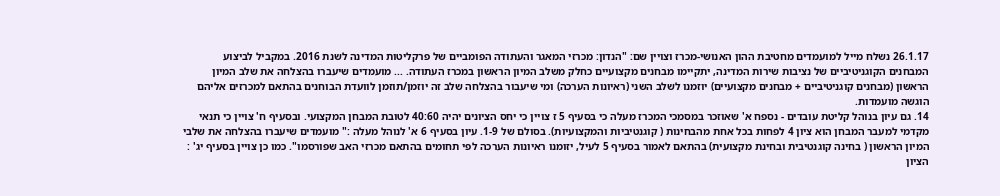26.1.17 נשלח מייל למועמדים מחטיבת ההון האנושי-מכרז וצויין שם: "הנדון: מכרזי המאגר והעתודה הפומביים של פרקליטות המדינה לשנת 2016. במקביל לביצוע המבחנים הקוגניטיביים של נציבות שירות המדינה, יתקיימו מבחנים מקצועיים כחלק משלב המיון הראשון במכרז העתודה. ... מועמדים שיעברו בהצלחה את שלב המיון הראשון (מבחנים קוגניטיביים + מבחנים מקצועיים) יוזמנו לשלב השני (ראיונות הערכה) ומי שיעבור בהצלחה שלב זה יוזמן/תוזמן לוועדת הבוחנים בהתאם למכרזים אליהם הוגשה מועמדות.
14. גם עיון בנוהל קליטת עובדים - נספח א' שאוזכר במסמכי המכרז מעלה כי בסעיף 5 ז צויין כי יחס הציונים יהיה 40:60 לטובת המבחן המקצועי. ובסעיף ח' צויין כי תנאי מקדמי למעבר המבחן הוא ציון 4 לפחות בכל אחת מהבחינות ( קוגנטיביות והמקצועיות). בסולם של 1-9. עיון בסעיף 6 א' לנוהל מעלה :" מועמדים שיעברו בהצלחה את שלבי המיון הראשון ( בחינה קוגנטיבית ובחינת מקצועית) בהתאם לאמור בסעיף 5 לעיל, יזומנו ראיונות הערכה לפי תחומים בהתאם מכרזי האב שפורסמו". כמו כן צויין בסעיף יג' : הציון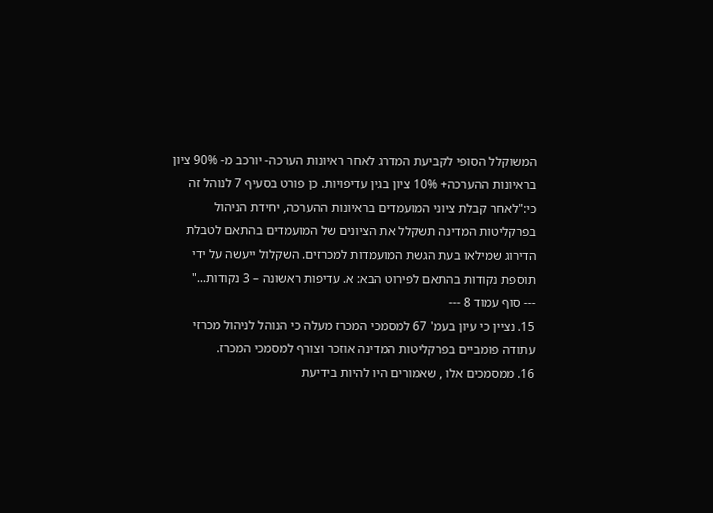המשוקלל הסופי לקביעת המדרג לאחר ראיונות הערכה- יורכב מ- 90% ציון בראיונות ההערכה+ 10% ציון בגין עדיפויות. כן פורט בסעיף 7 לנוהל זה כי:"לאחר קבלת ציוני המועמדים בראיונות ההערכה, יחידת הניהול בפרקליטות המדינה תשקלל את הציונים של המועמדים בהתאם לטבלת הדירוג שמילאו בעת הגשת המועמדות למכרזים. השקלול ייעשה על ידי תוספת נקודות בהתאם לפירוט הבא: א. עדיפות ראשונה – 3 נקודות..."
--- סוף עמוד 8 ---
15. נציין כי עיון בעמ' 67 למסמכי המכרז מעלה כי הנוהל לניהול מכרזי עתודה פומביים בפרקליטות המדינה אוזכר וצורף למסמכי המכרז.
16. ממסמכים אלו , שאמורים היו להיות בידיעת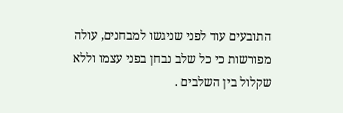התובעים עוד לפני שניגשו למבחנים, עולה מפורשות כי כל שלב נבחן בפני עצמו וללא שקלול בין השלבים .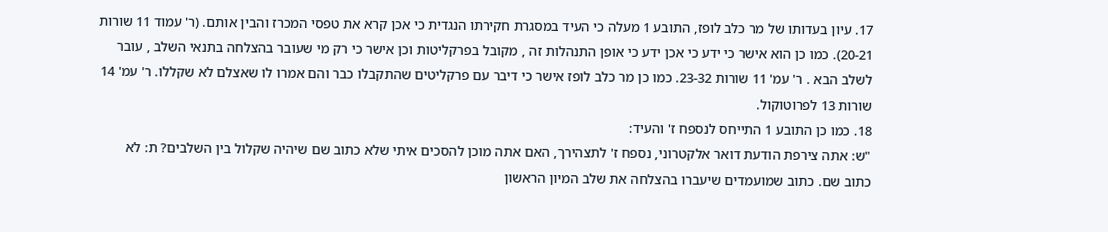17. עיון בעדותו של מר כלב לופז, התובע 1 מעלה כי העיד במסגרת חקירתו הנגדית כי אכן קרא את טפסי המכרז והבין אותם. (ר' עמוד 11 שורות 20-21). כמו כן הוא אישר כי ידע כי אכן ידע כי אופן התנהלות זה , מקובל בפרקליטות וכן אישר כי רק מי שעובר בהצלחה בתנאי השלב , עובר לשלב הבא . ר' עמ' 11 שורות 23-32. כמו כן מר כלב לופז אישר כי דיבר עם פרקליטים שהתקבלו כבר והם אמרו לו שאצלם לא שקללו. ר' עמ' 14 שורות 13 לפרוטוקול.
18. כמו כן התובע 1 התייחס לנספח ז' והעיד:
"ש: אתה צירפת הודעת דואר אלקטרוני, נספח ז' לתצהירך, האם אתה מוכן להסכים איתי שלא כתוב שם שיהיה שקלול בין השלבים? ת: לא כתוב שם. כתוב שמועמדים שיעברו בהצלחה את שלב המיון הראשון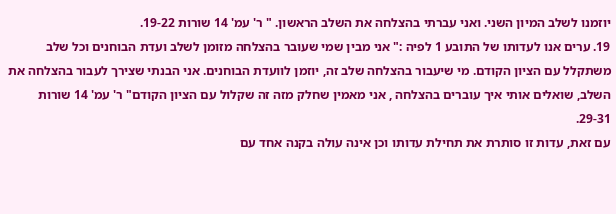יוזמנו לשלב המיון השני. ואני עברתי בהצלחה את השלב הראשון. " ר' עמ' 14 שורות 19-22.
19. ערים אנו לעדותו של התובע 1 לפיה :" אני מבין שמי שעובר בהצלחה מזומן לשלב ועדת הבוחנים וכל שלב משתקלל עם הציון הקודם. מי שיעבור בהצלחה שלב זה, יוזמן לוועדת הבוחנים. אני הבנתי שצירך לעבור בהצלחה את השלב, שואלים אותי איך עוברים בהצלחה , אני מאמין שחלק מזה זה שקלול עם הציון הקודם" ר' עמ' 14 שורות 29-31.
עם זאת, עדות זו סותרת את תחילת עדותו וכן אינה עולה בקנה אחד עם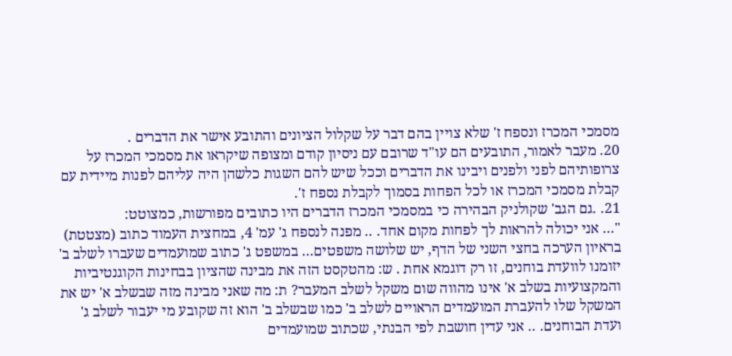מסמכי המכרז ונספח ז' שלא צויין בהם דבר על שקלול הציונים והתובע אישר את הדברים .
20. מעבר לאמור, התובעים הם עו"ד שרובם עם ניסיון קודם ומצופה שיקראו את מסמכי המכרז על צרופותיהם לפני ולפנים ויבינו את הדברים וככל שיש להם השגות כלשהן היה עליהם לפנות מיידית עם קבלת מסמכי המכרז או לכל הפחות בסמוך לקבלת נספח ז'.
21. .גם הגב' שקולניק הבהירה כי במסמכי המכרז הדברים היו כתובים מפורשות, כמצוטט:
"... אני יכולה להראות לך לפחות מקום אחד. .. מפנה לנספח ג' עמ' 4, במחצית העמוד כתוב (מצטטת) בראיון הערכה בחצי השני של הדף, יש שלושה משפטים... במשפט ג' כתוב שמועמדים שעברו לשלב ב' יזומנו לוועדת בוחנים, זו רק דוגמא אחת . ש: מהטקסט הזה את מבינה שהציון בבחינות הקוגנטיביות והמקצועיות בשלב א' אינו מהווה שום משקל לשלב המעבר? ת: מה שאני מבינה מזה שבשלב א' יש את המשקל שלו להעברת המועמדים הראויים לשלב ב' כמו שבשלב ב' הוא זה שקובע מי יעבור לשלב ג' ועדת הבוחנים. .. אני עדין חושבת לפי הבנתי, שכתוב שמועמדים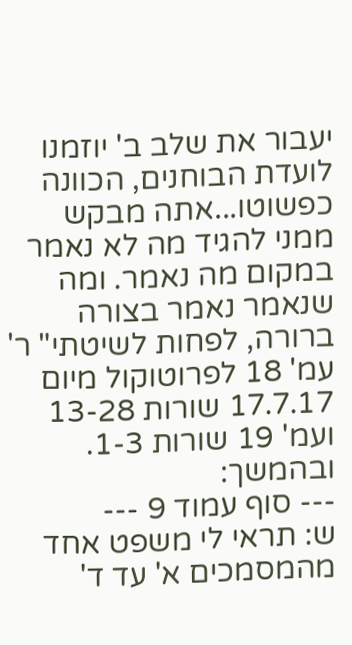יעבור את שלב ב' יוזמנו לועדת הבוחנים, הכוונה כפשוטו...אתה מבקש ממני להגיד מה לא נאמר במקום מה נאמר. ומה שנאמר נאמר בצורה ברורה, לפחות לשיטתי" ר' עמ' 18 לפרוטוקול מיום 17.7.17 שורות 13-28 ועמ' 19 שורות 1-3.
ובהמשך:
--- סוף עמוד 9 ---
ש: תראי לי משפט אחד מהמסמכים א' עד ד'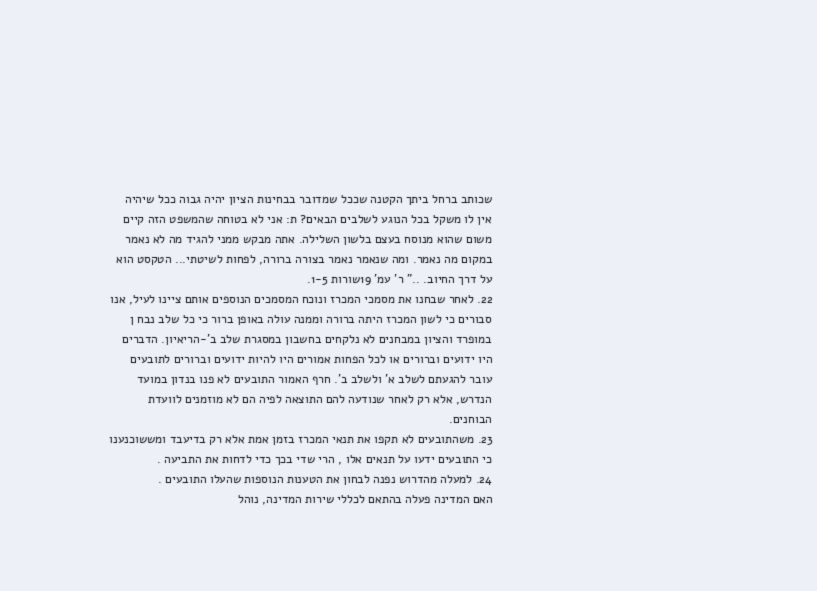שכותב ברחל ביתך הקטנה שככל שמדובר בבחינות הציון יהיה גבוה ככל שיהיה אין לו משקל בכל הנוגע לשלבים הבאים? ת: אני לא בטוחה שהמשפט הזה קיים משום שהוא מנוסח בעצם בלשון השלילה. אתה מבקש ממני להגיד מה לא נאמר במקום מה נאמר. ומה שנאמר נאמר בצורה ברורה, לפחות לשיטתי... הטקסט הוא על דרך החיוב. .." ר' עמ' 19שורות 1-5.
22. לאחר שבחנו את מסמכי המכרז ונוכח המסמכים הנוספים אותם ציינו לעיל, אנו סבורים כי לשון המכרז היתה ברורה וממנה עולה באופן ברור כי כל שלב נבח ן במופרד והציון במבחנים לא נלקחים בחשבון במסגרת שלב ב'-הריאיון. הדברים היו ידועים וברורים או לכל הפחות אמורים היו להיות ידועים וברורים לתובעים עובר להגעתם לשלב א' ולשלב ב'. חרף האמור התובעים לא פנו בנדון במועד הנדרש, אלא רק לאחר שנודעה להם התוצאה לפיה הם לא מוזמנים לוועדת הבוחנים.
23. משהתובעים לא תקפו את תנאי המכרז בזמן אמת אלא רק בדיעבד ומששוכנענו כי התובעים ידעו על תנאים אלו , הרי שדי בכך כדי לדחות את התביעה .
24. למעלה מהדרוש נפנה לבחון את הטענות הנוספות שהעלו התובעים .
האם המדינה פעלה בהתאם לכללי שירות המדינה, נוהל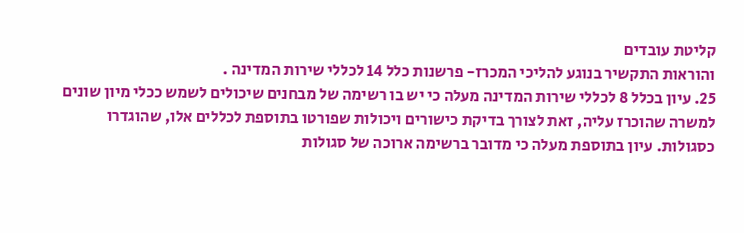קליטת עובדים
והוראות התקשיר בנוגע להליכי המכרז- פרשנות כלל 14 לכללי שירות המדינה .
25. עיון בכלל 8 לכללי שירות המדינה מעלה כי יש בו רשימה של מבחנים שיכולים לשמש ככלי מיון שונים למשרה שהוכרז עליה, זאת לצורך בדיקת כישורים ויכולות שפורטו בתוספת לכללים אלו, שהוגדרו כסגולות. עיון בתוספת מעלה כי מדובר ברשימה ארוכה של סגולות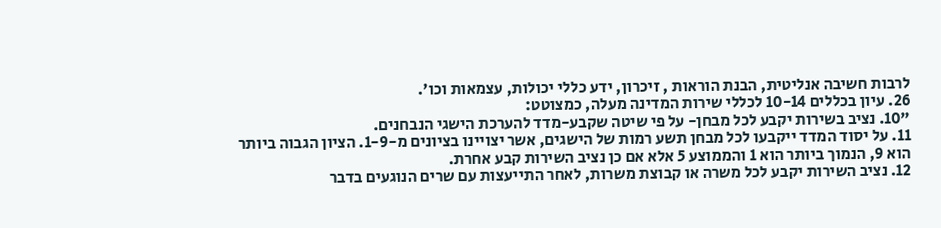לרבות חשיבה אנליטית, הבנת הוראות , זיכרון, ידע כללי יכולות, עצמאות וכו'.
26. עיון בכללים 10-14 לכללי שירות המדינה מעלה, כמצוטט:
"10. נציב בשירות יקבע לכל מבחן- על פי שיטה שקבע-מדד להערכת הישגי הנבחנים.
11. על יסוד המדד ייקבעו לכל מבחן תשע רמות של הישגים, אשר יצויינו בציונים מ-1-9. הציון הגבוה ביותר הוא 9, הנמוך ביותר הוא 1 והממוצע 5 אלא אם כן נציב השירות קבע אחרת.
12. נציב השירות יקבע לכל משרה או קבוצת משרות, לאחר התייעצות עם שרים הנוגעים בדבר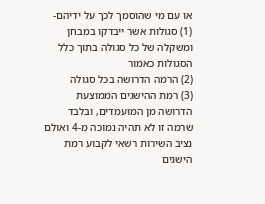או עם מי שהוסמך לכך על ידיהם-
(1) סגולות אשר ייבדקו במבחן ומשקלה של כל סגולה בתוך כלל הסגולות כאמור
(2) הרמה הדרושה בכל סגולה
(3) רמת ההישגים הממוצעת הדרושה מן המועמדים, ובלבד שרמה זו לא תהיה נמוכה מ-4 ואולם נציב השירות רשאי לקבוע רמת הישגים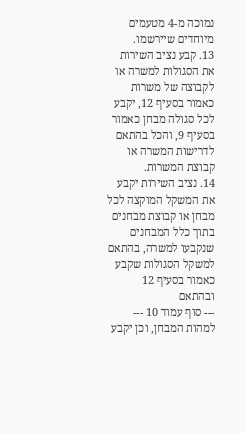נמוכה מ-4 מטעמים מיוחדים שיירשמו.
13. קבע נציב השירות את הסגולות למשרה או לקבוצה של משרות כאמור בסעיף 12, יקבע לכל סגולה מבחן כאמור בסעיף 9, והכל בהתאם לדרישות המשרה או קבוצת המשרות.
14. נציב השירות יקבע את המשקל המוקצה לכל מבחן או קבוצת מבחנים בתוך כלל המבחנים שנקבעו למשרה, בהתאם למשקל הסגולות שקבע כאמור בסעיף 12 ובהתאם
--- סוף עמוד 10 ---
למהות המבחן, וכן יקבע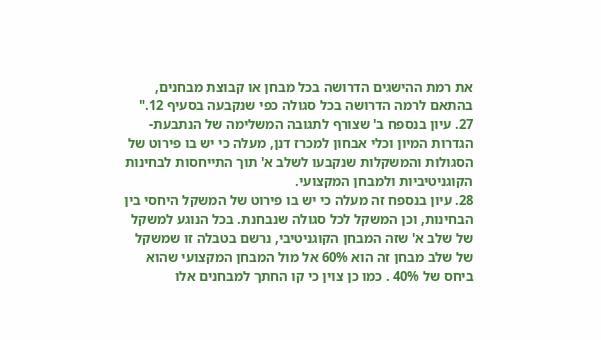את רמת ההישגים הדרושה בכל מבחן או קבוצת מבחנים, בהתאם לרמה הדרושה בכל סגולה כפי שנקבעה בסעיף 12."
27. עיון בנספח ב' שצורף לתגובה המשלימה של הנתבעת-הגדרות המיון וכלי אבחון למכרז דנן, מעלה כי יש בו פירוט של הסגולות והמשקלות שנקבעו לשלב א' תוך התייחסות לבחינות הקוגניטיביות ולמבחן המקצועי.
28. עיון בנספח זה מעלה כי יש בו פירוט של המשקל היחסי בין הבחינות, וכן המשקל לכל סגולה שנבחנת. בכל הנוגע למשקל של שלב א' שזה המבחן הקוגניטיבי, נרשם בטבלה זו שמשקל של שלב מבחן זה הוא 60% אל מול המבחן המקצועי שהוא ביחס של 40% . כמו כן צוין כי קו החתך למבחנים אלו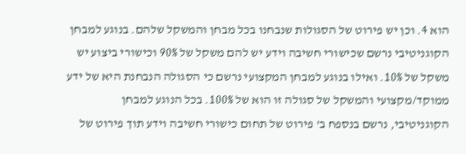הוא 4. וכן יש פירוט של הסגולות שנבחנו בכל מבחן והמשקל שלהם. בנוגע למבחן הקוגניטיבי נרשם שכישורי חשיבה וידע יש להם משקל של 90% וכישורי ביצוע יש משקל של 10%. ואילו בנוגע למבחן המקצועי נרשם כי הסגולה הנבחנת היא של ידע ממוקד/מקצועי והמשקל של סגולה זו הוא של 100%. בכל הנוגע למבחן הקוגניטיבי, נרשם בנספח ב' פירוט של תחום כישורי חשיבה וידע תוך פירוט של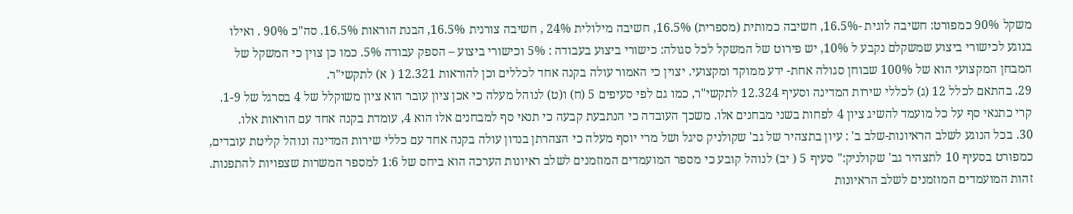משקל 90% כמפורט: חשיבה לוגית -16.5%, חשיבה כמותית (מספרית) 16.5%, חשיבה מילולית 24% , חשיבה צורנית 16.5%, הבנת הוראות 16.5%. סה"כ 90% . ואילו בנוגע לכישורי ביצוע שמשקלם נקבע ל 10%, יש פירוט של המשקל לכל סגולה: כישורי ביצוע בעבודה : 5% וכישורי ביצוע – הספק עבודה 5%. כמו כן צוין כי המשקל של המבחן המקצועי הוא של 100% שבוחן סגולה אחת- ידע ממוקד ומקצועי. יצוין כי האמור עולה בקנה אחד לכללים וכן להוראות 12.321 ( א) לתקשי"ר.
29. בהתאם לכלל 12 (ג) לכללי שירות המדינה וסעיף 12.324 לתקשי"ר, כמו גם לפי סעיפים 5 (ח) ו(ט) לנוהל מעלה כי אכן ציון עובר הוא ציון משוקלל של 4 בסרגל של 1-9. קרי כתנאי סף על כל מועמד להשיג ציון 4 לפחות בשני מבחנים אלו. משכך העובדה כי הנתבעת קבעה כי תנאי סף למבחנים אלו הוא 4, עומדת בקנה אחד עם הוראות אלו.
30. בכל הנוגע לשלב הראיונות-שלב ב' : עיון בתצהיר של גב' שקולניק סיגל ושל מרי יוסף מעלה כי הצהרתן בנדון עולה בקנה אחד עם כללי שירות המדינה ונוהל קליטת עובדים, כמפורט בסעיף 10 לתצהיר גב' שקולניק:" סעיף 5 ( יב) לנוהל קובע כי מספר המועמדים המוזמנים לשלב ראיונות הערכה הוא ביחס של 1:6 למספר המשרות שצפויות להתפנות. זהות המועמדים המוזמנים לשלב הראיונות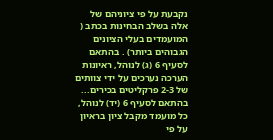נקבעת על פי ציוניהם של אלה בשלב הבחינות בכתב ( המועמדים בעלי הציונים הגבוהים ביותר) . בהתאם לסעיף 6 (ג) לנוהל, ראיונות הערכה נערכים על ידי צוותים של 2-3 פרקליטים בכירים... בהתאם לסעיף 6 (יד) לנוהל, כל מועמד מקבל ציון בראיון על פי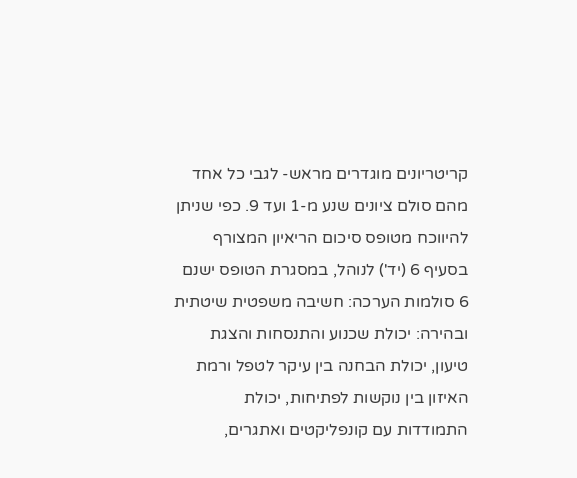קריטריונים מוגדרים מראש- לגבי כל אחד מהם סולם ציונים שנע מ-1 ועד 9. כפי שניתן להיווכח מטופס סיכום הריאיון המצורף בסעיף 6 (יד') לנוהל, במסגרת הטופס ישנם 6 סולמות הערכה: חשיבה משפטית שיטתית ובהירה: יכולת שכנוע והתנסחות והצגת טיעון, יכולת הבחנה בין עיקר לטפל ורמת האיזון בין נוקשות לפתיחות, יכולת התמודדות עם קונפליקטים ואתגרים,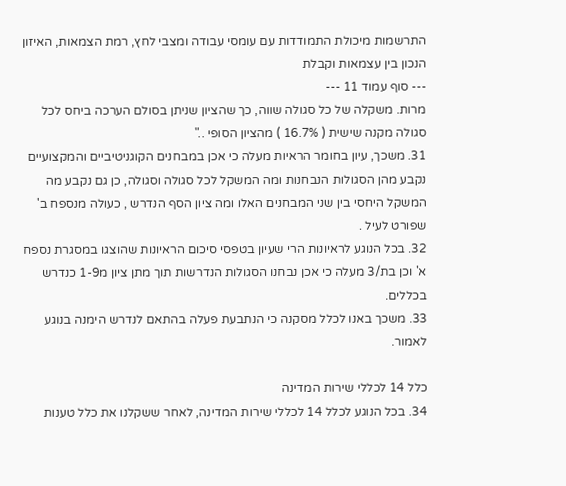התרשמות מיכולת התמודדות עם עומסי עבודה ומצבי לחץ, רמת הצמאות, האיזון הנכון בין עצמאות וקבלת
--- סוף עמוד 11 ---
מרות. משקלה של כל סגולה שווה, כך שהציון שניתן בסולם הערכה ביחס לכל סגולה מקנה שישית ( 16.7% ) מהציון הסופי .."
31. משכך, עיון בחומר הראיות מעלה כי אכן במבחנים הקוגניטיביים והמקצועיים נקבע מהן הסגולות הנבחנות ומה המשקל לכל סגולה וסגולה, כן גם נקבע מה המשקל היחסי בין שני המבחנים האלו ומה ציון הסף הנדרש , כעולה מנספח ב' שפורט לעיל .
32. בכל הנוגע לראיונות הרי שעיון בטפסי סיכום הראיונות שהוצגו במסגרת נספח א' וכן בת/3 מעלה כי אכן נבחנו הסגולות הנדרשות תוך מתן ציון מ1-9 כנדרש בכללים.
33. משכך באנו לכלל מסקנה כי הנתבעת פעלה בהתאם לנדרש הימנה בנוגע לאמור.

כלל 14 לכללי שירות המדינה
34. בכל הנוגע לכלל 14 לכללי שירות המדינה, לאחר ששקלנו את כלל טענות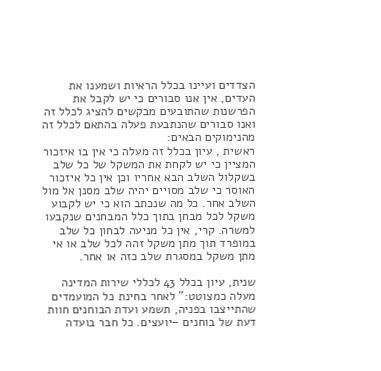הצדדים ועיינו בכלל הראיות ושמענו את העדים, אין אנו סבורים כי יש לקבל את הפרשנות שהתובעים מבקשים להציג לכלל זה ואנו סבורים שהנתבעת פעלה בהתאם לכלל זה מהנימוקים הבאים:
ראשית , עיון בכלל זה מעלה כי אין בו איזכור המציין כי יש לקחת את המשקל של כל שלב בשקלול השלב הבא אחריו וכן אין כל איזכור האוסר כי שלב מסויים יהיה שלב מסנן אל מול השלב אחר. כל מה שנכתב הוא כי יש לקבוע משקל לכל מבחן בתוך כלל המבחנים שנקבעו למשרה. קרי, אין כל מניעה לבחון כל שלב במופרד תוך מתן משקל זהה לכל שלב או אי מתן משקל במסגרת שלב כזה או אחר.

שנית, עיון בכלל 43 לכללי שירות המדינה מעלה כמצוטט:" לאחר בחינת כל המועמדים שהתייצבו בפניה, תשמע ועדת הבוחנים חוות דעת של בוחנים –יועצים. כל חבר בועדה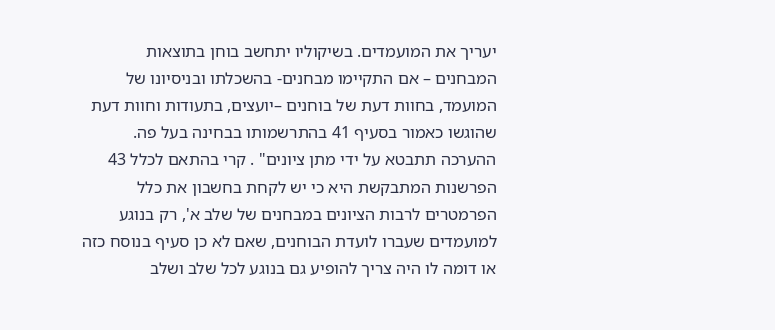יעריך את המועמדים. בשיקוליו יתחשב בוחן בתוצאות המבחנים – אם התקיימו מבחנים- בהשכלתו ובניסיונו של המועמד, בחוות דעת של בוחנים –יועצים, בתעודות וחוות דעת שהוגשו כאמור בסעיף 41 בהתרשמותו בבחינה בעל פה. ההערכה תתבטא על ידי מתן ציונים" . קרי בהתאם לכלל 43 הפרשנות המתבקשת היא כי יש לקחת בחשבון את כלל הפרמטרים לרבות הציונים במבחנים של שלב א', רק בנוגע למועמדים שעברו לועדת הבוחנים, שאם לא כן סעיף בנוסח כזה או דומה לו היה צריך להופיע גם בנוגע לכל שלב ושלב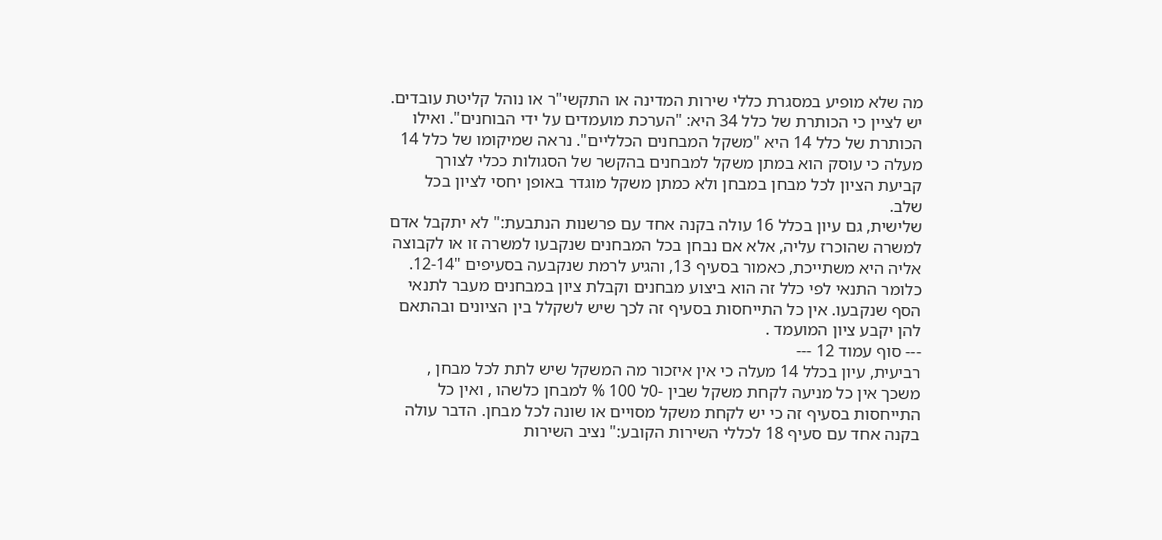מה שלא מופיע במסגרת כללי שירות המדינה או התקשי"ר או נוהל קליטת עובדים.
יש לציין כי הכותרת של כלל 34 היא: "הערכת מועמדים על ידי הבוחנים". ואילו הכותרת של כלל 14 היא "משקל המבחנים הכלליים". נראה שמיקומו של כלל 14 מעלה כי עוסק הוא במתן משקל למבחנים בהקשר של הסגולות ככלי לצורך קביעת הציון לכל מבחן במבחן ולא כמתן משקל מוגדר באופן יחסי לציון בכל שלב.
שלישית, גם עיון בכלל 16 עולה בקנה אחד עם פרשנות הנתבעת:" לא יתקבל אדם למשרה שהוכרז עליה, אלא אם נבחן בכל המבחנים שנקבעו למשרה זו או לקבוצה אליה היא משתייכת, כאמור בסעיף 13, והגיע לרמת שנקבעה בסעיפים "12-14. כלומר התנאי לפי כלל זה הוא ביצוע מבחנים וקבלת ציון במבחנים מעבר לתנאי הסף שנקבעו. אין כל התייחסות בסעיף זה לכך שיש לשקלל בין הציונים ובהתאם להן יקבע ציון המועמד .
--- סוף עמוד 12 ---
רביעית, עיון בכלל 14 מעלה כי אין איזכור מה המשקל שיש לתת לכל מבחן , משכך אין כל מניעה לקחת משקל שבין -0ל 100 % למבחן כלשהו , ואין כל התייחסות בסעיף זה כי יש לקחת משקל מסויים או שונה לכל מבחן. הדבר עולה בקנה אחד עם סעיף 18 לכללי השירות הקובע:" נציב השירות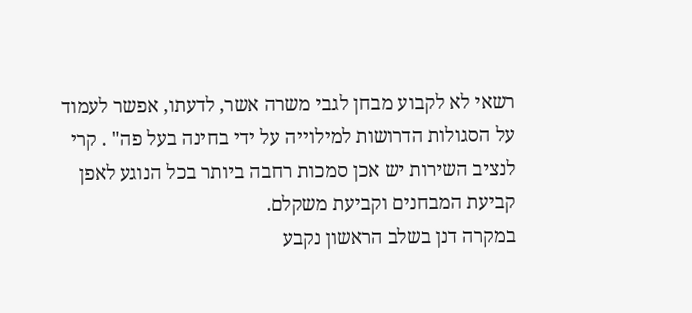רשאי לא לקבוע מבחן לגבי משרה אשר, לדעתו, אפשר לעמוד על הסגולות הדרושות למילוייה על ידי בחינה בעל פה" . קרי לנציב השירות יש אכן סמכות רחבה ביותר בכל הנוגע לאפן קביעת המבחנים וקביעת משקלם.
במקרה דנן בשלב הראשון נקבע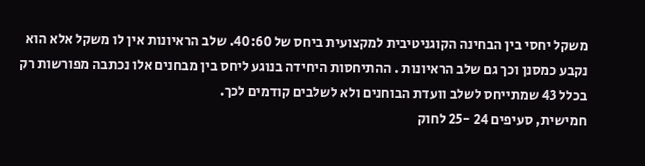משקל יחסי בין הבחינה הקוגניטיבית למקצועית ביחס של 40:60. שלב הראיונות אין לו משקל אלא הוא נקבע כמסנן וכך גם שלב הראיונות . ההתיחסות היחידה בנוגע ליחס בין מבחנים אלו נכתבה מפורשות רק בכלל 43 שמתייחס לשלב וועדת הבוחנים ולא לשלבים קודמים לכך.
חמישית, סעיפים 24 -25 לחוק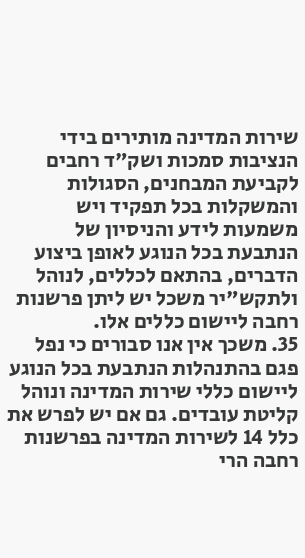שירות המדינה מותירים בידי הנציבות סמכות ושק"ד רחבים לקביעת המבחנים, הסגולות והמשקלות בכל תפקיד ויש משמעות לידע והניסיון של הנתבעת בכל הנוגע לאופן ביצוע הדברים, בהתאם לכללים, לנוהל ולתקש"יר משכל יש ליתן פרשנות רחבה ליישום כללים אלו.
35. משכך אין אנו סבורים כי נפל פגם בהתנהלות הנתבעת בכל הנוגע ליישום כללי שירות המדינה ונוהל קליטת עובדים. גם אם יש לפרש את כלל 14 לשירות המדינה בפרשנות רחבה הרי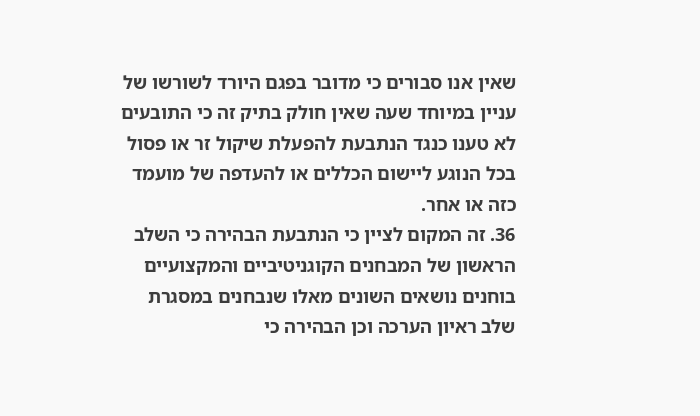שאין אנו סבורים כי מדובר בפגם היורד לשורשו של עניין במיוחד שעה שאין חולק בתיק זה כי התובעים לא טענו כנגד הנתבעת להפעלת שיקול זר או פסול בכל הנוגע ליישום הכללים או להעדפה של מועמד כזה או אחר.
36. זה המקום לציין כי הנתבעת הבהירה כי השלב הראשון של המבחנים הקוגניטיביים והמקצועיים בוחנים נושאים השונים מאלו שנבחנים במסגרת שלב ראיון הערכה וכן הבהירה כי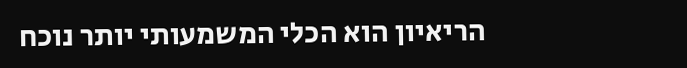הריאיון הוא הכלי המשמעותי יותר נוכח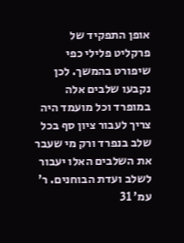אופן התפקיד של פרקליט פלילי כפי שיפורט בהמשך. לכן נקבעו שלבים אלה במופרד וכל מועמד היה צריך לעבור ציון סף בכל שלב בנפרד ורק מי שעבר את השלבים האלו יעבור לשלב ועדת הבוחנים. ר' עמ' 31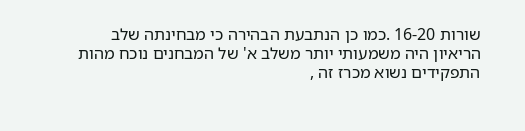שורות 16-20 .כמו כן הנתבעת הבהירה כי מבחינתה שלב הריאיון היה משמעותי יותר משלב א' של המבחנים נוכח מהות התפקידים נשוא מכרז זה ,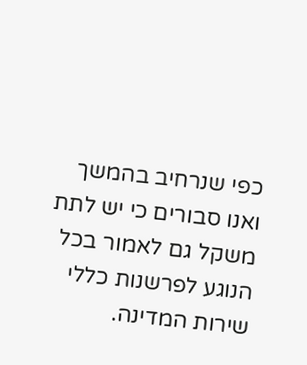כפי שנרחיב בהמשך ואנו סבורים כי יש לתת משקל גם לאמור בכל הנוגע לפרשנות כללי שירות המדינה.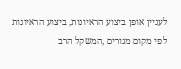לעניין אופן ביצוע הראיונות, ביצוע הראיונות לפי מקום מגורים ,המשקל הרב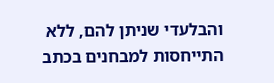והבלעדי שניתן להם, ללא התייחסות למבחנים בכתב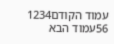עמוד הקודם1234
56עמוד הבא